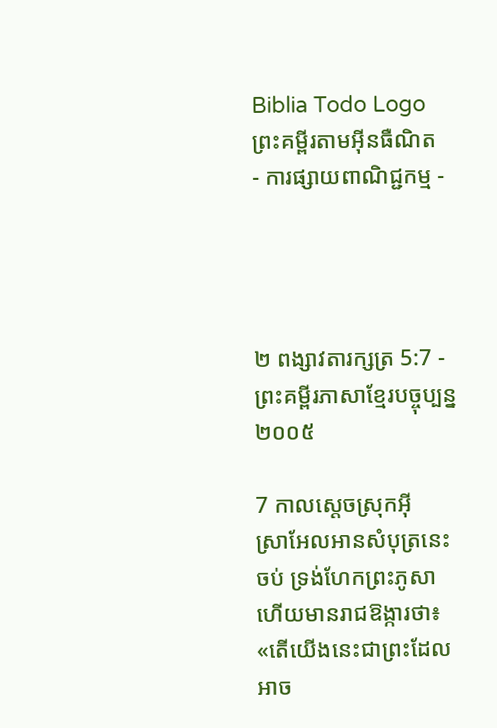Biblia Todo Logo
ព្រះគម្ពីរតាមអ៊ីនធឺណិត
- ការផ្សាយពាណិជ្ជកម្ម -




២ ពង្សាវ‌តារ‌ក្សត្រ 5:7 - ព្រះគម្ពីរភាសាខ្មែរបច្ចុប្បន្ន ២០០៥

7 កាលស្ដេចស្រុកអ៊ីស្រា‌អែលអានសំបុត្រនេះចប់ ទ្រង់ហែកព្រះ‌ភូសាហើយមានរាជ‌ឱង្ការថា៖ «តើយើងនេះជាព្រះដែលអាច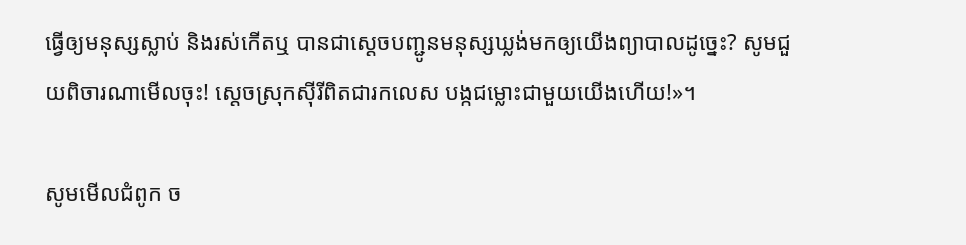ធ្វើឲ្យមនុស្សស្លាប់ និងរស់កើតឬ បានជាស្ដេចបញ្ជូនមនុស្សឃ្លង់មកឲ្យយើងព្យាបាលដូច្នេះ? សូមជួយពិចារណាមើលចុះ! ស្ដេចស្រុកស៊ីរីពិតជារកលេស បង្កជម្លោះជាមួយយើងហើយ!»។

សូមមើលជំពូក ច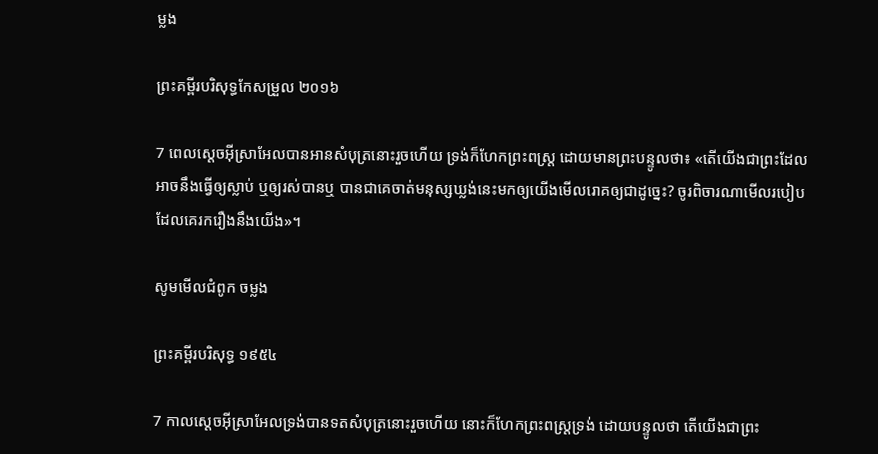ម្លង

ព្រះគម្ពីរបរិសុទ្ធកែសម្រួល ២០១៦

7 ពេលស្តេចអ៊ីស្រា‌អែលបានអានសំបុត្រនោះរួចហើយ ទ្រង់ក៏ហែកព្រះ‌ពស្ត្រ ដោយមានព្រះ‌បន្ទូលថា៖ «តើយើងជាព្រះដែលអាចនឹងធ្វើឲ្យស្លាប់ ឬឲ្យរស់បានឬ បានជាគេចាត់មនុស្សឃ្លង់នេះមកឲ្យយើងមើលរោគឲ្យជាដូច្នេះ? ចូរពិចារ‌ណាមើលរបៀបដែលគេរករឿងនឹងយើង»។

សូមមើលជំពូក ចម្លង

ព្រះគម្ពីរបរិសុទ្ធ ១៩៥៤

7 កាលស្តេចអ៊ីស្រាអែលទ្រង់បានទតសំបុត្រនោះរួចហើយ នោះក៏ហែកព្រះ‌ពស្ត្រទ្រង់ ដោយបន្ទូលថា តើយើងជាព្រះ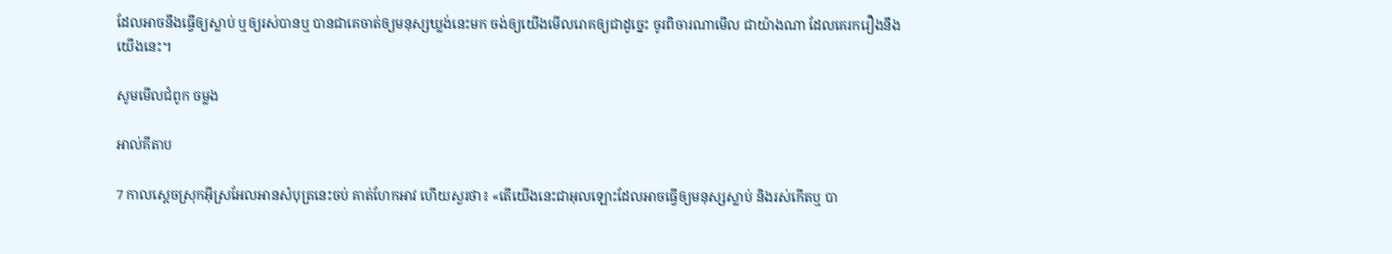ដែលអាចនឹងធ្វើឲ្យស្លាប់ ឬឲ្យរស់បានឬ បានជាគេចាត់ឲ្យមនុស្សឃ្លង់នេះមក ចង់ឲ្យយើងមើលរោគឲ្យជាដូច្នេះ ចូរពិចារណាមើល ជាយ៉ាងណា ដែលគេរករឿងនឹងយើងនេះ។

សូមមើលជំពូក ចម្លង

អាល់គីតាប

7 កាលស្តេចស្រុកអ៊ីស្រ‌អែលអានសំបុត្រនេះចប់ គាត់ហែកអាវ ហើយសួរថា៖ «តើយើងនេះជាអុលឡោះដែលអាចធ្វើឲ្យមនុស្សស្លាប់ និងរស់កើតឬ បា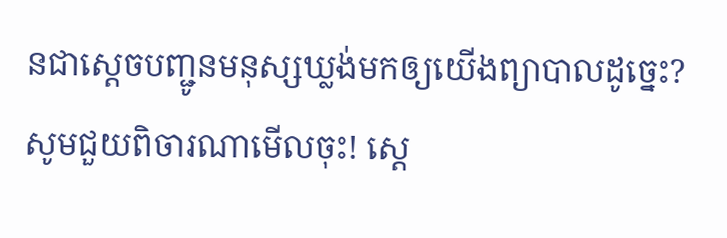នជាស្តេចបញ្ជូនមនុស្សឃ្លង់មកឲ្យយើងព្យាបាលដូច្នេះ? សូមជួយពិចារណាមើលចុះ! ស្តេ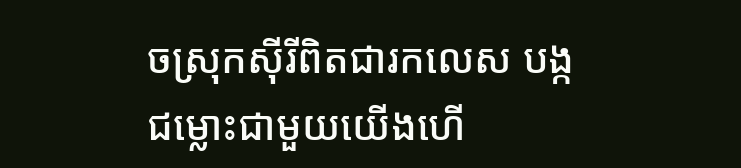ចស្រុកស៊ីរីពិតជារកលេស បង្កជម្លោះជាមួយយើងហើ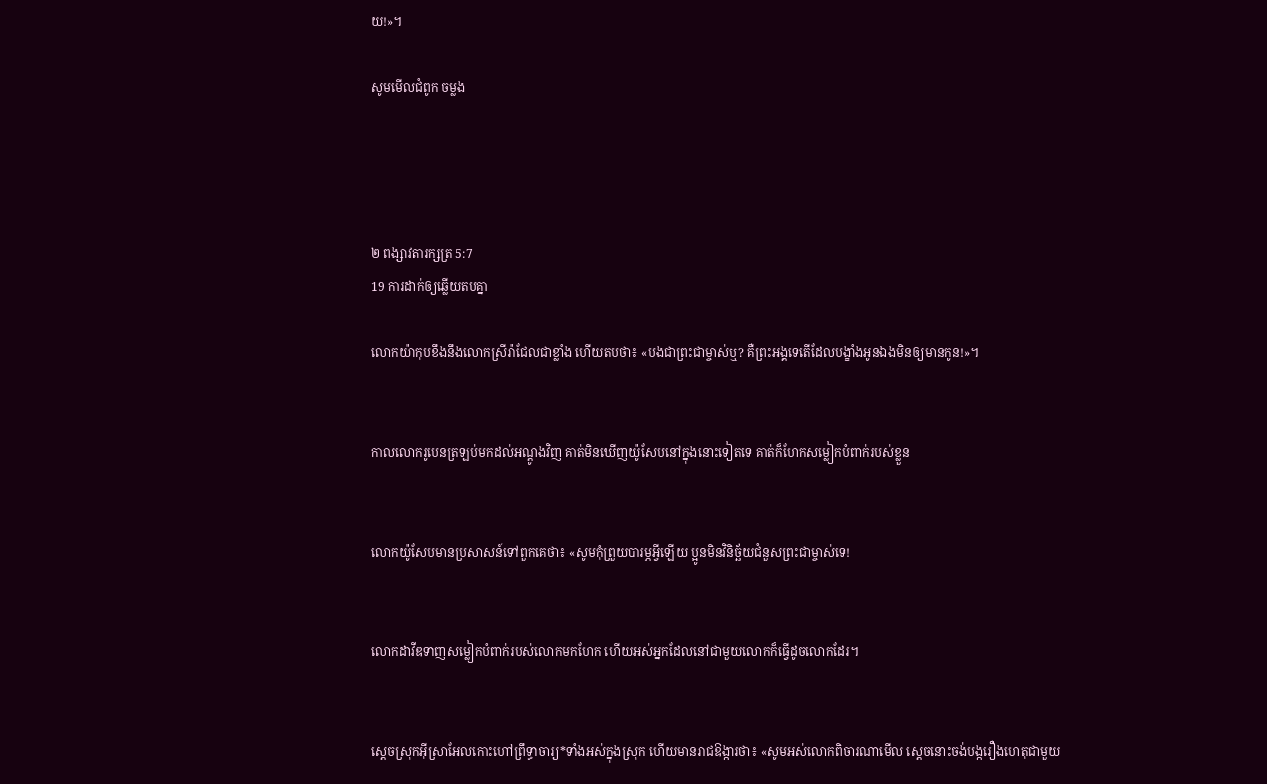យ!»។

សូមមើលជំពូក ចម្លង




២ ពង្សាវ‌តារ‌ក្សត្រ 5:7
19 ការដាក់ឲ្យឆ្លើយតបគ្នា

លោកយ៉ាកុបខឹងនឹងលោកស្រីរ៉ាជែលជាខ្លាំង ហើយតបថា៖ «បងជាព្រះ‌ជាម្ចាស់ឬ? គឺព្រះអង្គទេតើដែលបង្ខាំងអូនឯងមិនឲ្យមានកូន!»។


កាលលោករូបេនត្រឡប់មកដល់អណ្ដូងវិញ គាត់មិនឃើញយ៉ូសែបនៅក្នុងនោះទៀតទេ គាត់ក៏ហែកសម្លៀក‌បំពាក់របស់ខ្លួន


លោកយ៉ូសែបមានប្រសាសន៍ទៅពួកគេថា៖ «សូមកុំព្រួយបារម្ភអ្វីឡើយ ប្អូនមិនវិនិច្ឆ័យជំនួសព្រះ‌ជាម្ចាស់ទេ!


លោកដាវីឌទាញសម្លៀក‌បំពាក់របស់លោកមកហែក ហើយអស់អ្នកដែលនៅជាមួយលោកក៏ធ្វើដូចលោកដែរ។


ស្ដេចស្រុកអ៊ីស្រា‌អែលកោះហៅព្រឹទ្ធា‌ចារ្យ*ទាំងអស់ក្នុងស្រុក ហើយមានរាជ‌ឱង្ការថា៖ «សូមអស់លោកពិចារណាមើល ស្ដេចនោះចង់បង្ករឿងហេតុជាមួយ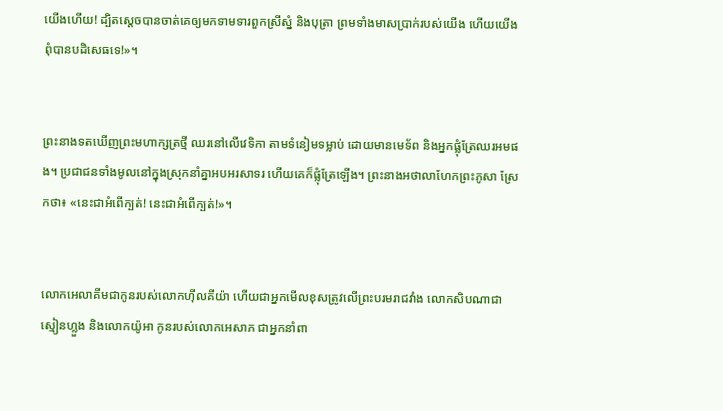យើងហើយ! ដ្បិតស្ដេចបានចាត់គេឲ្យមកទាម‌ទារពួកស្រីស្នំ និងបុត្រា ព្រមទាំងមាសប្រាក់របស់យើង ហើយយើងពុំបានបដិសេធទេ!»។


ព្រះ‌នាងទតឃើញព្រះមហា‌ក្សត្រថ្មី ឈរនៅលើវេទិកា តាមទំនៀម‌ទម្លាប់ ដោយមានមេ‌ទ័ព និងអ្នកផ្លុំត្រែឈរអមផង។ ប្រជា‌ជនទាំងមូលនៅក្នុងស្រុកនាំគ្នាអប‌អរសាទរ ហើយគេក៏ផ្លុំត្រែឡើង។ ព្រះ‌នាងអថា‌លាហែកព្រះ‌ភូសា ស្រែកថា៖ «នេះជាអំពើក្បត់! នេះជាអំពើក្បត់!»។


លោកអេលា‌គីមជាកូនរបស់លោកហ៊ីលគី‌យ៉ា ហើយជាអ្នកមើលខុសត្រូវលើព្រះ‌បរមរាជវាំង លោកសិប‌ណាជាស្មៀនហ្លួង និងលោកយ៉ូអា កូនរបស់លោកអេសាភ ជាអ្នកនាំពា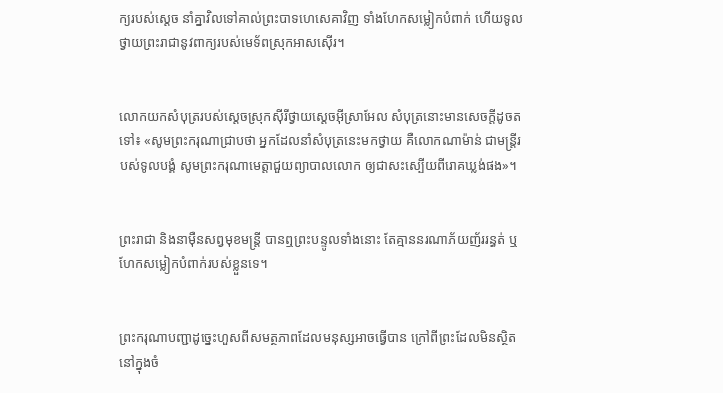ក្យរបស់ស្ដេច នាំគ្នាវិលទៅគាល់ព្រះ‌បាទហេ‌សេគាវិញ ទាំងហែកសម្លៀក‌បំពាក់ ហើយទូលថ្វាយព្រះ‌រាជានូវពាក្យរបស់មេ‌ទ័ពស្រុកអាស‌ស៊ើរ។


លោកយកសំបុត្ររបស់ស្ដេចស្រុកស៊ីរីថ្វាយស្ដេចអ៊ីស្រា‌អែល សំបុត្រនោះមានសេចក្ដីដូចតទៅ៖ «សូមព្រះ‌ករុណាជ្រាបថា អ្នកដែលនាំសំបុត្រនេះមកថ្វាយ គឺលោកណាម៉ាន់ ជាមន្ត្រីរបស់ទូលបង្គំ សូមព្រះ‌ករុណាមេត្តាជួយព្យាបាលលោក ឲ្យជាសះ‌ស្បើយពីរោគឃ្លង់ផង»។


ព្រះ‌រាជា និងនាម៉ឺនសព្វមុខមន្ត្រី បានឮព្រះ‌បន្ទូលទាំងនោះ តែគ្មាននរណាភ័យញ័ររន្ធត់ ឬហែកសម្លៀក‌បំពាក់របស់ខ្លួនទេ។


ព្រះ‌ករុណាបញ្ជាដូច្នេះហួសពីសមត្ថ‌ភាពដែលមនុស្សអាចធ្វើបាន ក្រៅពីព្រះដែលមិនស្ថិតនៅក្នុងចំ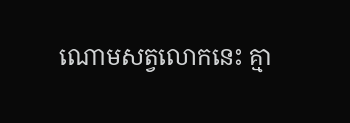ណោមសត្វលោកនេះ គ្មា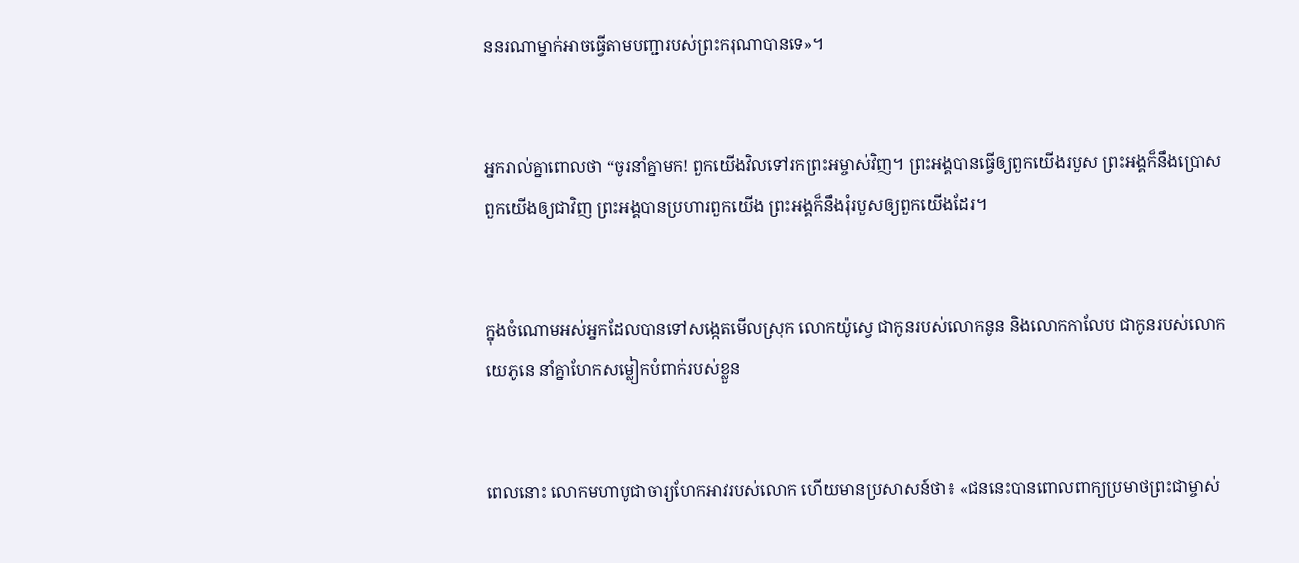ននរណាម្នាក់អាចធ្វើតាមបញ្ជារបស់ព្រះ‌ករុណាបានទេ»។


អ្នករាល់គ្នាពោលថា “ចូរនាំគ្នាមក! ពួកយើងវិលទៅរកព្រះ‌អម្ចាស់វិញ។ ព្រះអង្គបានធ្វើឲ្យពួកយើងរបួស ព្រះអង្គក៏នឹងប្រោសពួកយើងឲ្យជាវិញ ព្រះអង្គបានប្រហារពួកយើង ព្រះអង្គក៏នឹងរុំរបួសឲ្យពួកយើងដែរ។


ក្នុងចំណោមអស់អ្នកដែលបានទៅសង្កេតមើលស្រុក លោកយ៉ូស្វេ ជាកូនរបស់លោកនូន និងលោកកាលែប ជាកូនរបស់លោកយេភូ‌នេ នាំគ្នាហែកសម្លៀក‌បំពាក់របស់ខ្លួន


ពេលនោះ លោកមហាបូជា‌ចារ្យហែកអាវរបស់លោក ហើយមានប្រសាសន៍ថា៖ «ជននេះបានពោលពាក្យប្រមាថព្រះ‌ជាម្ចាស់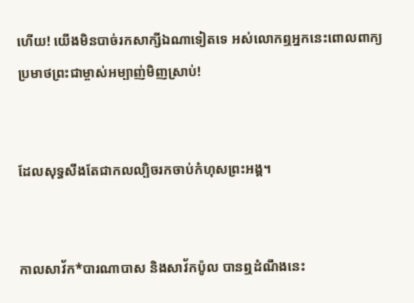ហើយ! យើងមិនបាច់រកសាក្សីឯណាទៀតទេ អស់លោកឮអ្នកនេះពោលពាក្យប្រមាថព្រះ‌ជាម្ចាស់អម្បាញ់មិញស្រាប់!


ដែលសុទ្ធ‌សឹងតែជាកល‌ល្បិចរកចាប់កំហុសព្រះអង្គ។


កាលសាវ័ក*បារណា‌បាស និងសាវ័កប៉ូល បានឮដំណឹងនេះ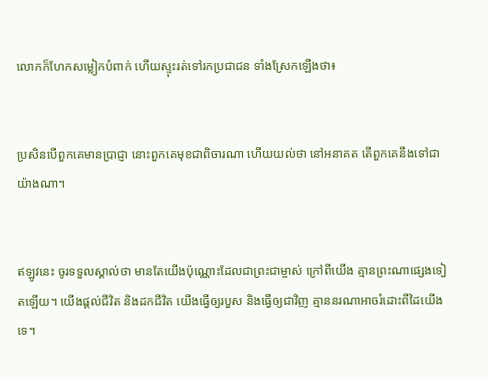លោកក៏ហែកសម្លៀក‌បំពាក់ ហើយស្ទុះរត់ទៅរកប្រជា‌ជន ទាំងស្រែកឡើងថា៖


ប្រសិនបើពួកគេមានប្រាជ្ញា នោះពួកគេមុខជាពិចារណា ហើយយល់ថា នៅអនាគត តើពួកគេនឹងទៅជាយ៉ាងណា។


ឥឡូវនេះ ចូរទទួលស្គាល់ថា មានតែយើងប៉ុណ្ណោះដែលជាព្រះ‌ជាម្ចាស់ ក្រៅពីយើង គ្មានព្រះណាផ្សេងទៀតឡើយ។ យើងផ្ដល់ជីវិត និងដកជីវិត យើងធ្វើឲ្យរបួស និងធ្វើឲ្យជាវិញ គ្មាននរណាអាចរំដោះពីដៃយើងទេ។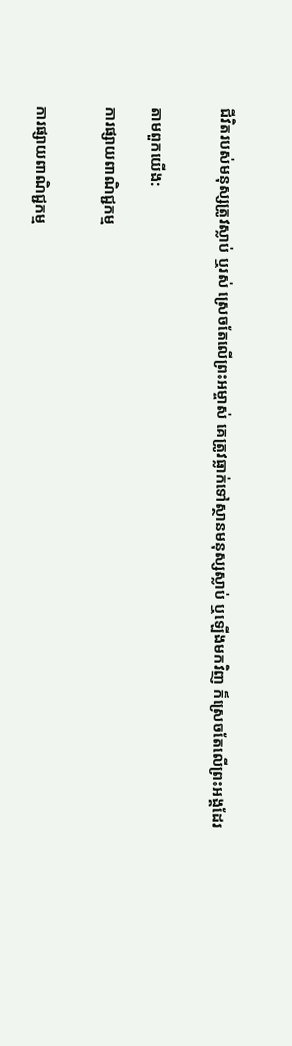ជីវិតរបស់មនុស្សត្រូវស្លាប់ ឬរស់ ស្រេចតែលើព្រះ‌អម្ចាស់ គេត្រូវធ្លាក់ទៅស្ថានមនុស្សស្លាប់ ឬឡើងមកវិញ ក៏ស្រេចតែលើព្រះអង្គដែរ


តាមពួកយើង:

ការផ្សាយពាណិជ្ជកម្ម


ការផ្សាយពាណិជ្ជកម្ម